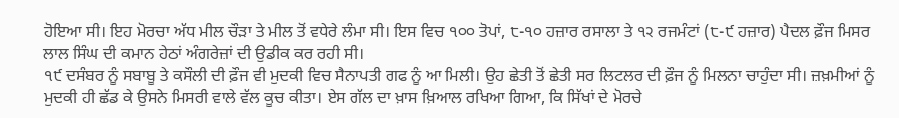ਹੋਇਆ ਸੀ। ਇਹ ਮੋਰਚਾ ਅੱਧ ਮੀਲ ਚੌੜਾ ਤੇ ਮੀਲ ਤੋਂ ਵਧੇਰੇ ਲੰਮਾ ਸੀ। ਇਸ ਵਿਚ ੧੦੦ ਤੋਪਾਂ, ੮-੧੦ ਹਜ਼ਾਰ ਰਸਾਲਾ ਤੇ ੧੨ ਰਜਮੰਟਾਂ (੮-੯ ਹਜ਼ਾਰ) ਪੈਦਲ ਫ਼ੌਜ ਮਿਸਰ ਲਾਲ ਸਿੰਘ ਦੀ ਕਮਾਨ ਹੇਠਾਂ ਅੰਗਰੇਜ਼ਾਂ ਦੀ ਉਡੀਕ ਕਰ ਰਹੀ ਸੀ।
੧੯ ਦਸੰਬਰ ਨੂੰ ਸਬਾਬੂ ਤੇ ਕਸੌਲੀ ਦੀ ਫ਼ੌਜ ਵੀ ਮੁਦਕੀ ਵਿਚ ਸੈਨਾਪਤੀ ਗਫ ਨੂੰ ਆ ਮਿਲੀ। ਉਹ ਛੇਤੀ ਤੋਂ ਛੇਤੀ ਸਰ ਲਿਟਲਰ ਦੀ ਫ਼ੌਜ ਨੂੰ ਮਿਲਨਾ ਚਾਹੁੰਦਾ ਸੀ। ਜ਼ਖ਼ਮੀਆਂ ਨੂੰ ਮੁਦਕੀ ਹੀ ਛੱਡ ਕੇ ਉਸਨੇ ਮਿਸਰੀ ਵਾਲੇ ਵੱਲ ਕੂਚ ਕੀਤਾ। ਏਸ ਗੱਲ ਦਾ ਖ਼ਾਸ ਖ਼ਿਆਲ ਰਖਿਆ ਗਿਆ, ਕਿ ਸਿੱਖਾਂ ਦੇ ਮੋਰਚੇ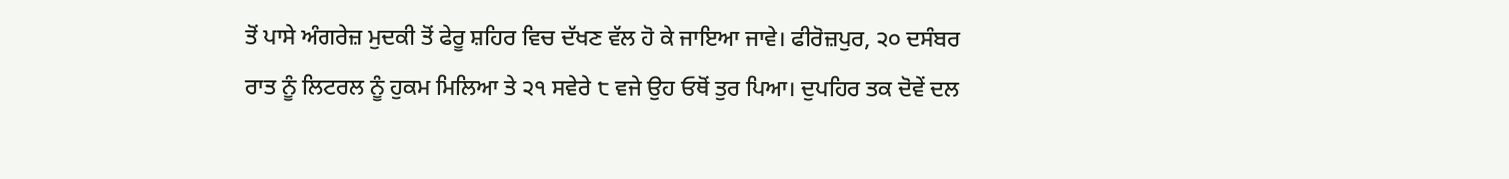ਤੋਂ ਪਾਸੇ ਅੰਗਰੇਜ਼ ਮੁਦਕੀ ਤੋਂ ਫੇਰੂ ਸ਼ਹਿਰ ਵਿਚ ਦੱਖਣ ਵੱਲ ਹੋ ਕੇ ਜਾਇਆ ਜਾਵੇ। ਫੀਰੋਜ਼ਪੁਰ, ੨੦ ਦਸੰਬਰ ਰਾਤ ਨੂੰ ਲਿਟਰਲ ਨੂੰ ਹੁਕਮ ਮਿਲਿਆ ਤੇ ੨੧ ਸਵੇਰੇ ੮ ਵਜੇ ਉਹ ਓਥੋਂ ਤੁਰ ਪਿਆ। ਦੁਪਹਿਰ ਤਕ ਦੋਵੇਂ ਦਲ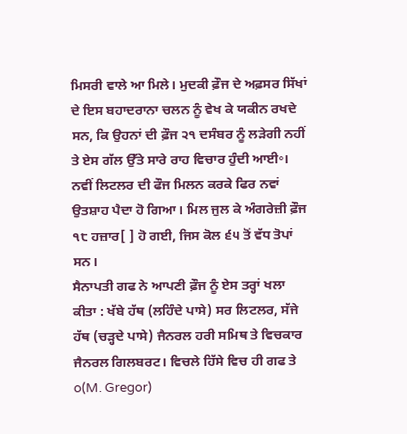ਮਿਸਰੀ ਵਾਲੇ ਆ ਮਿਲੇ। ਮੁਦਕੀ ਫ਼ੌਜ ਦੇ ਅਫ਼ਸਰ ਸਿੱਖਾਂ ਦੇ ਇਸ ਬਹਾਦਰਾਨਾ ਚਲਨ ਨੂੰ ਵੇਖ ਕੇ ਯਕੀਨ ਰਖਦੇ ਸਨ, ਕਿ ਉਹਨਾਂ ਦੀ ਫ਼ੌਜ ੨੧ ਦਸੰਬਰ ਨੂੰ ਲੜੇਗੀ ਨਹੀਂ ਤੇ ਏਸ ਗੱਲ ਉੱਤੇ ਸਾਰੇ ਰਾਹ ਵਿਚਾਰ ਹੁੰਦੀ ਆਈ॰। ਨਵੀਂ ਲਿਟਲਰ ਦੀ ਫੌਜ ਮਿਲਨ ਕਰਕੇ ਫਿਰ ਨਵਾਂ ਉਤਸ਼ਾਹ ਪੈਦਾ ਹੋ ਗਿਆ। ਮਿਲ ਜੁਲ ਕੇ ਅੰਗਰੇਜ਼ੀ ਫ਼ੌਜ ੧੮ ਹਜ਼ਾਰ[ ] ਹੋ ਗਈ, ਜਿਸ ਕੋਲ ੬੫ ਤੋਂ ਵੱਧ ਤੋਪਾਂ ਸਨ।
ਸੈਨਾਪਤੀ ਗਫ ਨੇ ਆਪਣੀ ਫ਼ੌਜ ਨੂੰ ਏਸ ਤਰ੍ਹਾਂ ਖਲਾ ਕੀਤਾ : ਖੱਬੇ ਹੱਥ (ਲਹਿੰਦੇ ਪਾਸੇ) ਸਰ ਲਿਟਲਰ, ਸੱਜੇ ਹੱਥ (ਚੜ੍ਹਦੇ ਪਾਸੇ) ਜੈਨਰਲ ਹਰੀ ਸਮਿਥ ਤੇ ਵਿਚਕਾਰ ਜੈਨਰਲ ਗਿਲਬਰਟ। ਵਿਚਲੇ ਹਿੱਸੇ ਵਿਚ ਹੀ ਗਫ ਤੇ
o(M. Gregor)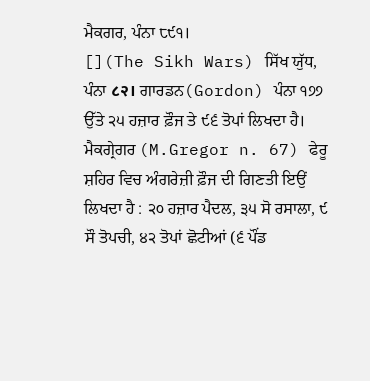ਮੈਕਗਰ, ਪੰਨਾ ੮੯੧।
[](The Sikh Wars) ਸਿੱਖ ਯੁੱਧ, ਪੰਨਾ ८२। ਗਾਰਡਨ(Gordon) ਪੰਨਾ ੧੭੭ ਉੱਤੇ ੨੫ ਹਜ਼ਾਰ ਫ਼ੌਜ ਤੇ ੯੬ ਤੋਪਾਂ ਲਿਖਦਾ ਹੈ। ਮੈਕਗ੍ਰੇਗਰ (M.Gregor n. 67) ਫੇਰੂ ਸ਼ਹਿਰ ਵਿਚ ਅੰਗਰੇਜ਼ੀ ਫ਼ੌਜ ਦੀ ਗਿਣਤੀ ਇਉਂ ਲਿਖਦਾ ਹੈ : ੨੦ ਹਜ਼ਾਰ ਪੈਦਲ, ੩੫ ਸੋ ਰਸਾਲਾ, ੯ ਸੌ ਤੋਪਚੀ, ੪੨ ਤੋਪਾਂ ਛੋਟੀਆਂ (੬ ਪੌਂਡ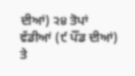ਦੀਆਂ) ੨੪ ਤੋਪਾਂ ਵੱਡੀਆਂ (੯ ਪੌਂਡ ਦੀਆਂ) ਤੇ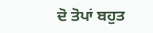ਦੋ ਤੋਪਾਂ ਬਹੁਤ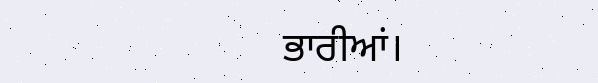ਭਾਰੀਆਂ।